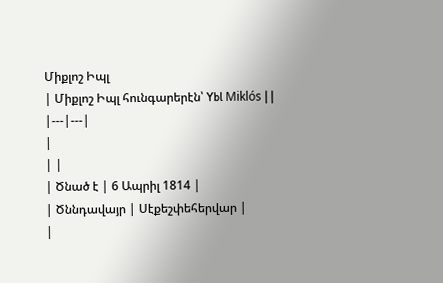Միքլոշ Իպլ
| Միքլոշ Իպլ հունգարերէն՝ Ybl Miklós | |
|---|---|
|
| |
| Ծնած է | 6 Ապրիլ 1814 |
| Ծննդավայր | Սէքեշփեհերվար |
|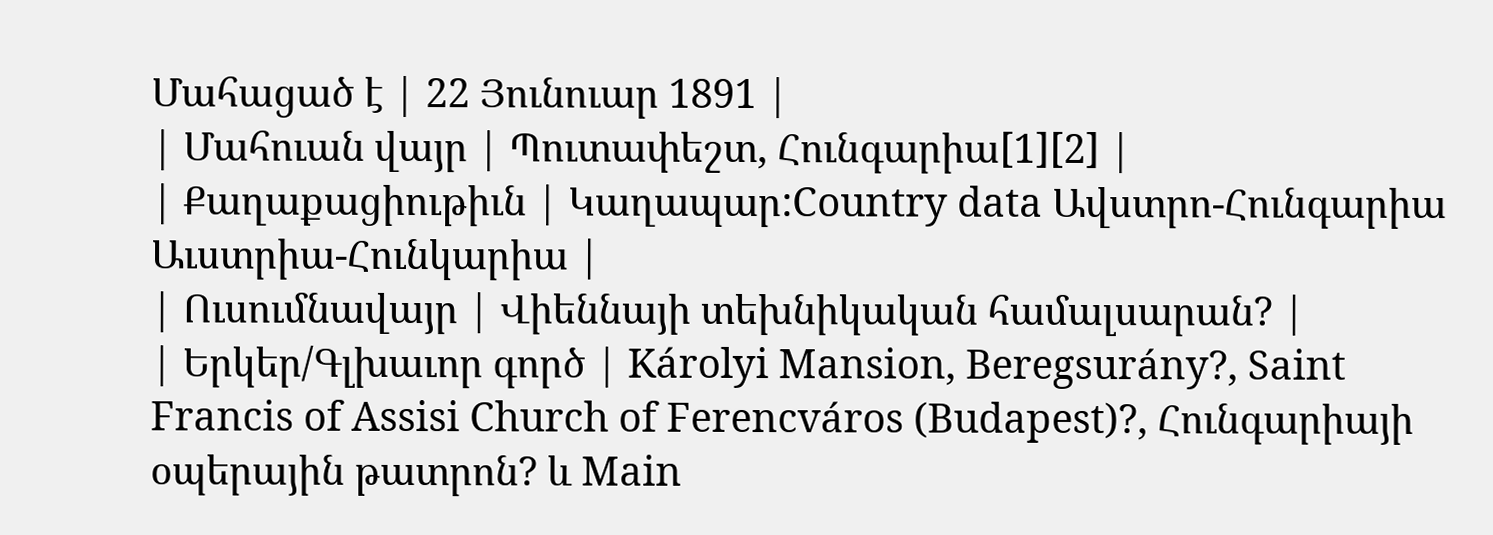Մահացած է | 22 Յունուար 1891 |
| Մահուան վայր | Պուտափեշտ, Հունգարիա[1][2] |
| Քաղաքացիութիւն | Կաղապար:Country data Ավստրո-Հունգարիա Աւստրիա-Հունկարիա |
| Ուսումնավայր | Վիեննայի տեխնիկական համալսարան? |
| Երկեր/Գլխաւոր գործ | Károlyi Mansion, Beregsurány?, Saint Francis of Assisi Church of Ferencváros (Budapest)?, Հունգարիայի օպերային թատրոն? և Main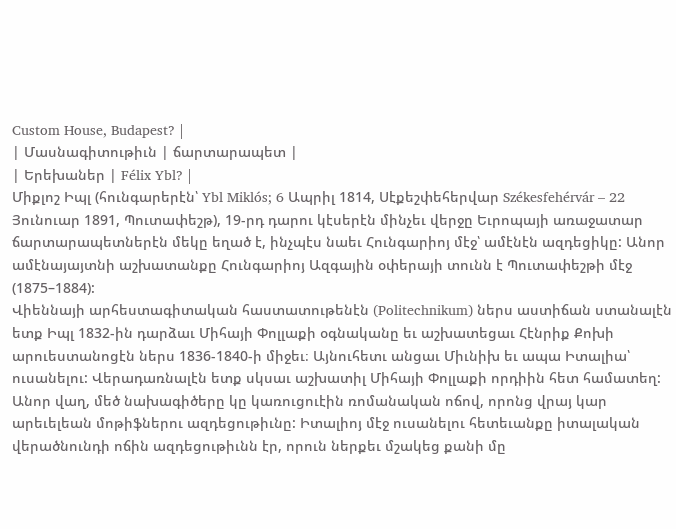Custom House, Budapest? |
| Մասնագիտութիւն | ճարտարապետ |
| Երեխաներ | Félix Ybl? |
Միքլոշ Իպլ (հունգարերէն՝ Ybl Miklós; 6 Ապրիլ 1814, Սէքեշփեհերվար Székesfehérvár – 22 Յունուար 1891, Պուտափեշթ), 19-րդ դարու կէսերէն մինչեւ վերջը Եւրոպայի առաջատար ճարտարապետներէն մեկը եղած է, ինչպէս նաեւ Հունգարիոյ մէջ՝ ամէնէն ազդեցիկը: Անոր ամէնայայտնի աշխատանքը Հունգարիոյ Ազգային օփերայի տունն է Պուտափեշթի մէջ (1875–1884):
Վիեննայի արհեստագիտական հաստատութենէն (Politechnikum) ներս աստիճան ստանալէն ետք Իպլ 1832-ին դարձաւ Միհայի Փոլլաքի օգնականը եւ աշխատեցաւ Հէնրիք Քոխի արուեստանոցէն ներս 1836-1840-ի միջեւ։ Այնուհետւ անցաւ Միւնիխ եւ ապա Իտալիա՝ ուսանելու: Վերադառնալէն ետք սկսաւ աշխատիլ Միհայի Փոլլաքի որդիին հետ համատեղ:
Անոր վաղ, մեծ նախագիծերը կը կառուցուէին ռոմանական ոճով, որոնց վրայ կար արեւելեան մոթիֆներու ազդեցութիւնը: Իտալիոյ մէջ ուսանելու հետեւանքը իտալական վերածնունդի ոճին ազդեցութիւնն էր, որուն ներքեւ մշակեց քանի մը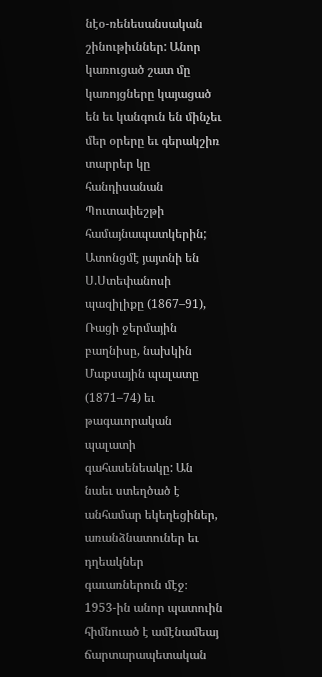նէօ-ռենեսանսական շինութիւններ: Անոր կառուցած շատ մը կառոյցները կայացած են եւ կանգուն են մինչեւ մեր օրերը եւ գերակշիռ տարրեր կը հանդիսանան Պուտափեշթի համայնապատկերին; Ատոնցմէ յայտնի են Ս.Ստեփանոսի պազիլիքը (1867–91), Ռացի ջերմային բաղնիսը, նախկին Մաքսային պալատը (1871–74) եւ թագաւորական պալատի գահասենեակը: Ան նաեւ ստեղծած է անհամար եկեղեցիներ, առանձնատուներ եւ դղեակներ գաւառներուն մէջ։
1953-ին անոր պատուին հիմնուած է ամէնամեայ ճարտարապետական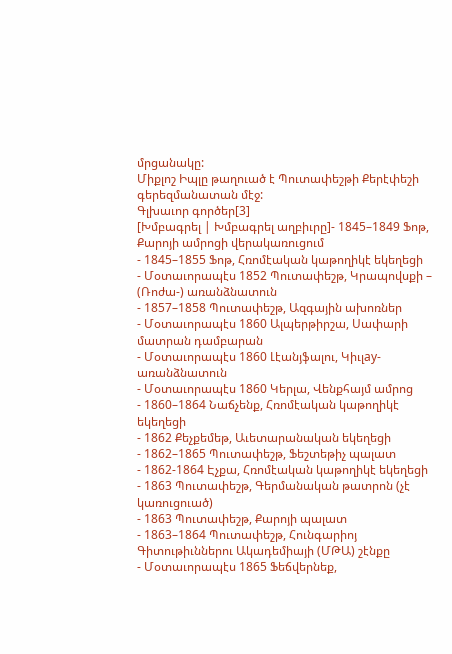մրցանակը:
Միքլոշ Իպլը թաղուած է Պուտափեշթի Քերէփեշի գերեզմանատան մէջ:
Գլխաւոր գործեր[3]
[Խմբագրել | Խմբագրել աղբիւրը]- 1845–1849 Ֆոթ, Քարոյի ամրոցի վերակառուցում
- 1845–1855 Ֆոթ, Հռոմէական կաթողիկէ եկեղեցի
- Մօտաւորապէս 1852 Պուտափեշթ, Կրապովսքի – (Ռոժա-) առանձնատուն
- 1857–1858 Պուտափեշթ, Ազգային ախոռներ
- Մօտաւորապէս 1860 Ալպերթիրշա, Սափարի մատրան դամբարան
- Մօտաւորապէս 1860 Լէանյֆալու, Կիւլay-առանձնատուն
- Մօտաւորապէս 1860 Կերլա, Վենքհայմ ամրոց
- 1860–1864 Նաճչենք, Հռոմէական կաթողիկէ եկեղեցի
- 1862 Քեչքեմեթ, Աւետարանական եկեղեցի
- 1862–1865 Պուտափեշթ, Ֆեշտեթիչ պալատ
- 1862-1864 Էչքա, Հռոմէական կաթողիկէ եկեղեցի
- 1863 Պուտափեշթ, Գերմանական թատրոն (չէ կառուցուած)
- 1863 Պուտափեշթ, Քարոյի պալատ
- 1863–1864 Պուտափեշթ, Հունգարիոյ Գիտութիւններու Ակադեմիայի (ՄԹԱ) շէնքը
- Մօտաւորապէս 1865 Ֆեճվերնեք,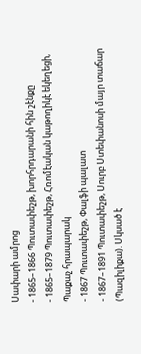Սափարի ամրոց
- 1865–1866 Պուտափեշթ, խորհրդարանի հին շէնքը
- 1865–1879 Պուտափեշթ, Հռոմէական կաթողիկէ եկեղեցի, Պաքաչ հրապարակ
- 1867 Պուտափեշթ, Փալֆի պալատ
- 1867–1891 Պուտափեշթ, Սուրբ Ստեփանոսի մայր տաճար (Պազիլիքա). Սկսած է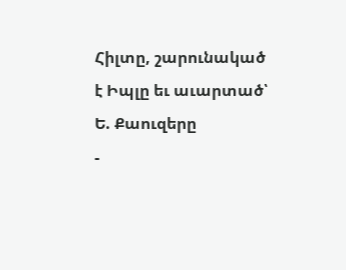Հիլտը, շարունակած է Իպլը եւ աւարտած՝ Ե. Քաուզերը
-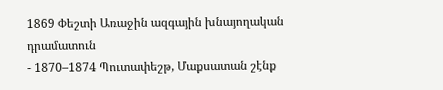1869 Փեշտի Առաջին ազգային խնայողական դրամատուն
- 1870–1874 Պուտափեշթ, Մաքսատան շէնք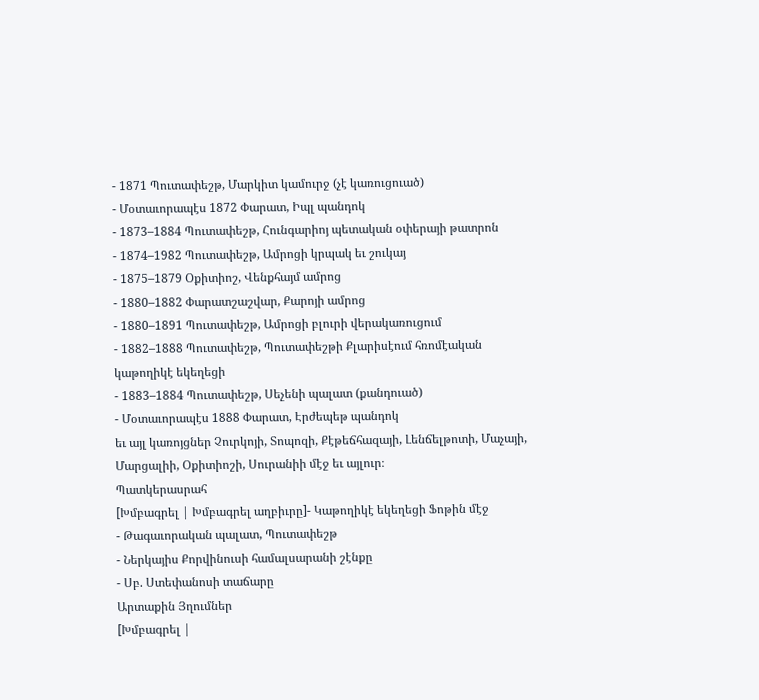- 1871 Պուտափեշթ, Մարկիտ կամուրջ (չէ կառուցուած)
- Մօտաւորապէս 1872 Փարատ, Իպլ պանդոկ
- 1873–1884 Պուտափեշթ, Հունգարիոյ պետական օփերայի թատրոն
- 1874–1982 Պուտափեշթ, Ամրոցի կրպակ եւ շուկայ
- 1875–1879 Օքիտիոշ, Վենքհայմ ամրոց
- 1880–1882 Փարատշաշվար, Քարոյի ամրոց
- 1880–1891 Պուտափեշթ, Ամրոցի բլուրի վերակառուցում
- 1882–1888 Պուտափեշթ, Պուտափեշթի Քլարիսէում հռոմէական կաթողիկէ եկեղեցի
- 1883–1884 Պուտափեշթ, Սեչենի պալատ (քանդուած)
- Մօտաւորապէս 1888 Փարատ, Էրժեպեթ պանդոկ
եւ այլ կառոյցներ Չուրկոյի, Տոպոզի, Քէթեճհազայի, Լենճելթոտի, Մաչայի, Մարցալիի, Օքիտիոշի, Սուրանիի մէջ եւ այլուր։
Պատկերասրահ
[Խմբագրել | Խմբագրել աղբիւրը]- Կաթողիկէ եկեղեցի Ֆոթին մէջ
- Թագաւորական պալատ, Պուտափեշթ
- Ներկայիս Քորվինուսի համալսարանի շէնքը
- Սբ. Ստեփանոսի տաճարը
Արտաքին Յղումներ
[Խմբագրել |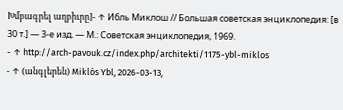Խմբագրել աղբիւրը]- ↑ Ибль Миклош // Большая советская энциклопедия: [в 30 т.] — 3-е изд. — М.: Советская энциклопедия, 1969.
- ↑ http://arch-pavouk.cz/index.php/architekti/1175-ybl-miklos
- ↑ (անգլերեն) Miklós Ybl, 2026-03-13,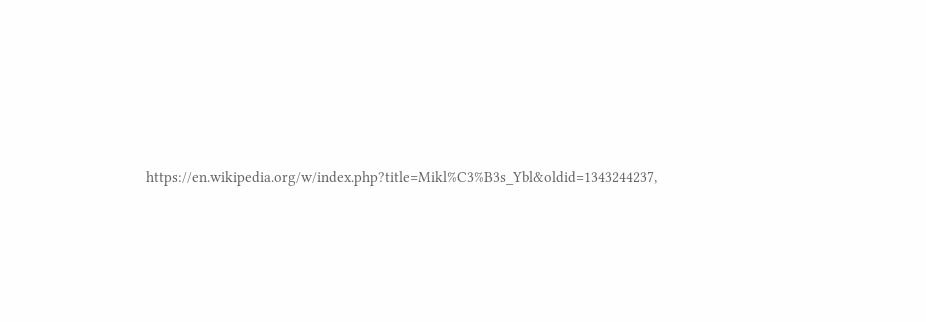https://en.wikipedia.org/w/index.php?title=Mikl%C3%B3s_Ybl&oldid=1343244237,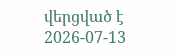վերցված է 2026-07-13